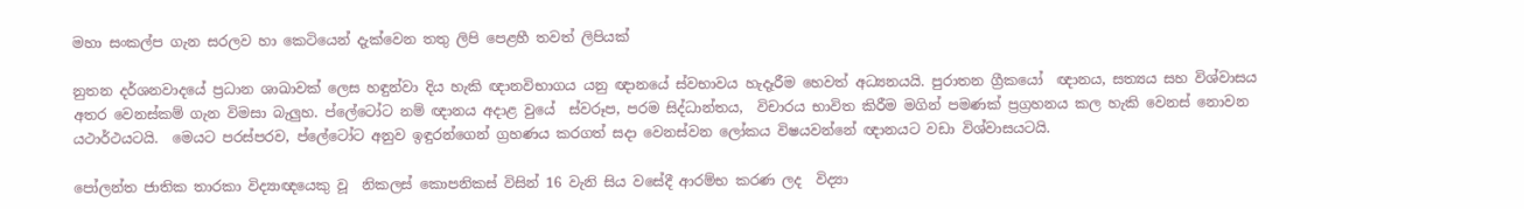මහා සංකල්ප ගැන සරලව හා කෙටියෙන් දැක්වෙන තතු ලිපි පෙළහී තවත් ලිපියක්

නුතන දර්ශනවාදයේ ප්‍රධාන ශාඛාවක් ලෙස හඳුන්වා දිය හැකි ඥානවිභාගය යනු ඥානයේ ස්වභාවය හැදෑරීම හෙවත් අධ්‍යනයයි. පුරාතන ග්‍රීකයෝ  ඥානය, සත්‍යය සහ විශ්වාසය අතර වෙනස්කම් ගැන විමසා බැලුහ. ප්ලේටෝට නම් ඥානය අදාළ වුයේ  ස්වරූප, පරම සිද්ධාන්තය,  විචාරය භාවිත කිරීම මගින් පමණක් ප්‍රග්‍රහනය කල හැකි වෙනස් නොවන යථාර්ථයටයි.  මෙයට පරස්පරව, ප්ලේටෝට අනුව ඉඳුරන්ගෙන් ග්‍රහණය කරගත් සදා වෙනස්වන ලෝකය විෂයවන්නේ ඥානයට වඩා විශ්වාසයටයි.

පෝලන්ත ජාතික තාරකා විද්‍යාඥයෙකු වූ  නිකලස් කොපනිකස් විසින් 16 වැනි සිය වසේදී ආරම්භ කරණ ලද  විද්‍යා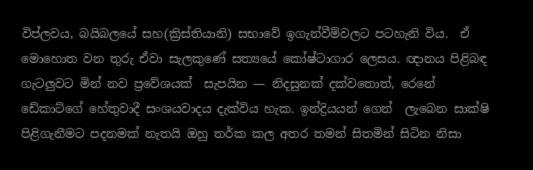විප්ලවය, බයිබලයේ සහ(ක්‍රිස්තියානි) සභාවේ ඉගැන්වීම්වලට පටහැනි විය.  ඒ මොහොත වන තුරු ඒවා සැලකුණේ සත්‍යයේ කෝෂ්ටාගාර ලෙසය. ඥානය පිළිබඳ ගැටලුවට මින් නව ප්‍රවේශයක්  සැපයින — නිදසුනක් දක්වතොත්, රෙනේ ඩේකාට්ගේ හේතුවාදී සංශයවාදය දැක්විය හැක. ඉන්ද්‍රියයන් ගෙන්  ලැබෙන සාක්ෂි පිළිගැනීමට පදනමක් නැතයි ඔහු තර්ක කල අතර තමන් සිතමින් සිටින නිසා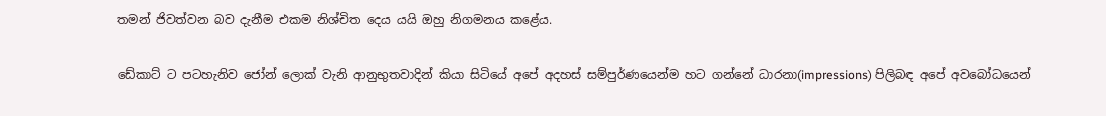තමන් ජිවත්වන බව දැනීම එකම නිශ්චිත දෙය යයි ඔහු නිගමනය කළේය.

ඩේකාට් ට පටහැනිව ජෝන් ලොක් වැනි ආනුභුතවාදින් කියා සිටියේ අපේ අදහස් සම්පුර්ණයෙන්ම හට ගන්නේ ධාරනා(impressions) පිලිබඳ අපේ අවබෝධයෙන්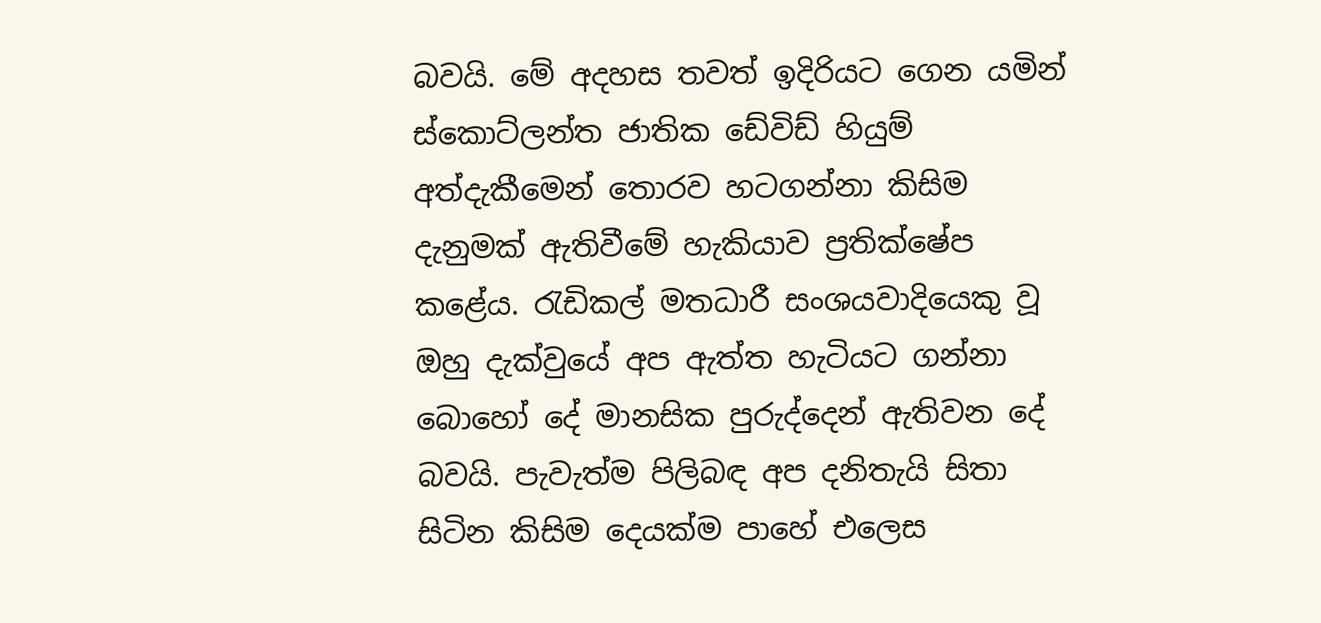බවයි. මේ අදහස තවත් ඉදිරියට ගෙන යමින් ස්කොට්ලන්ත ජාතික ඩේවිඩ් හියුම් අත්දැකීමෙන් තොරව හටගන්නා කිසිම දැනුමක් ඇතිවීමේ හැකියාව ප්‍රතික්ෂේප කළේය. රැඩිකල් මතධාරී සංශයවාදියෙකු වූ ඔහු දැක්වුයේ අප ඇත්ත හැටියට ගන්නා බොහෝ දේ මානසික පුරුද්දෙන් ඇතිවන දේ බවයි. පැවැත්ම පිලිබඳ අප දනිතැයි සිතා සිටින කිසිම දෙයක්ම පාහේ එලෙස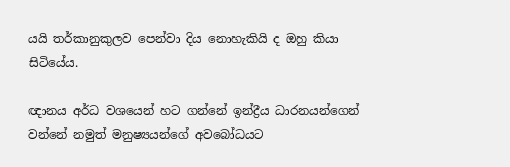යයි තර්කානුකුලව පෙන්වා දිය නොහැකියි ද ඔහු කියා සිටියේය.

ඥානය අර්ධ වශයෙන් හට ගන්නේ ඉන්ද්‍රීය ධාරනයන්ගෙන් වන්නේ නමුත් මනුෂ්‍යයන්ගේ අවබෝධයට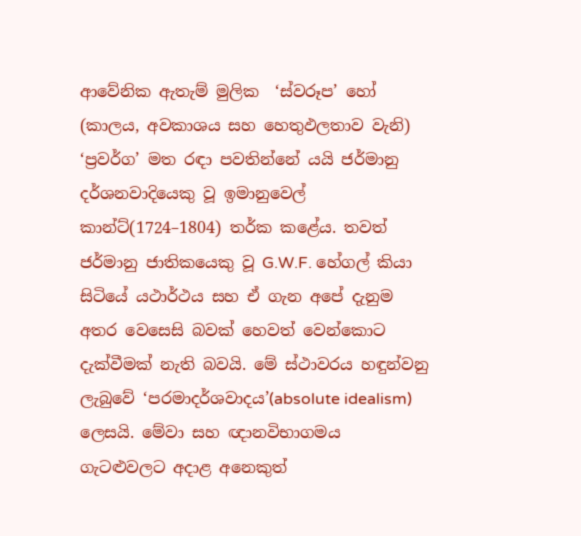ආවේනික ඇතැම් මුලික  ‘ස්වරූප’ හෝ (කාලය, අවකාශය සහ හෙතුඵලතාව වැනි) ‘ප්‍රවර්ග’ මත රඳා පවතින්නේ යයි ජර්මානු දර්ශනවාදියෙකු වූ ඉමානුවෙල් කාන්ට්(1724–1804) තර්ක කළේය. තවත් ජර්මානු ජාතිකයෙකු වූ G.W.F. හේගල් කියා සිටියේ යථාර්ථය සහ ඒ ගැන අපේ දැනුම අතර වෙසෙසි බවක් හෙවත් වෙන්කොට දැක්වීමක් නැති බවයි. මේ ස්ථාවරය හඳුන්වනු ලැබුවේ ‘පරමාදර්ශවාදය’(absolute idealism) ලෙසයි. මේවා සහ ඥානවිභාගමය ගැටළුවලට අදාළ අනෙකුත්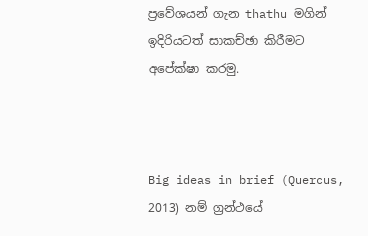ප්‍රවේශයන් ගැන thathu මගින් ඉදිරියටත් සාකච්ඡා කිරීමට අපේක්ෂා කරමු.



Big ideas in brief (Quercus, 2013) නම් ග්‍රන්ථයේ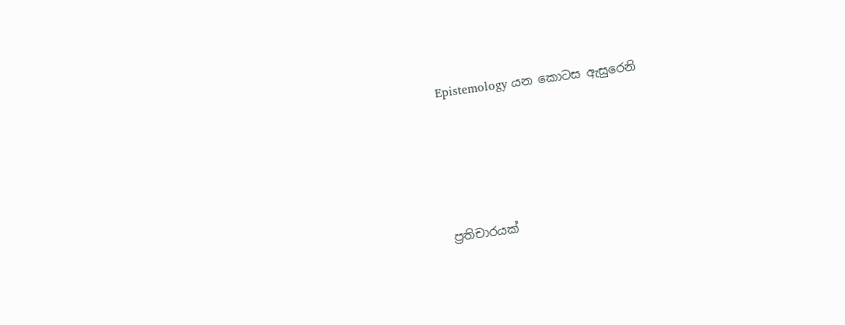Epistemology යන කොටස ඇසුරෙනි







ප්‍රතිචාරයක්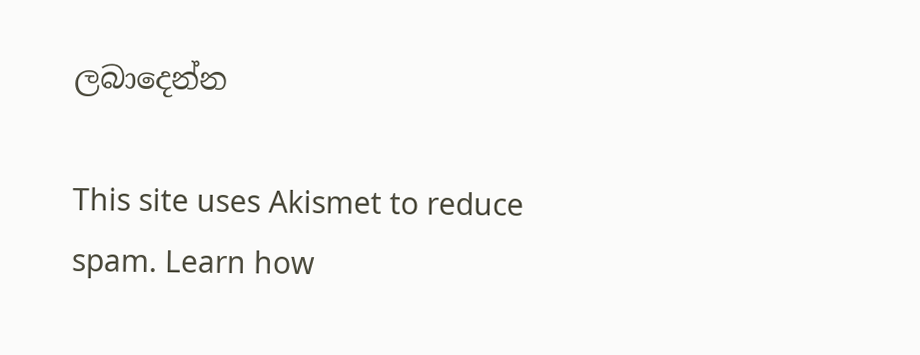ලබාදෙන්න

This site uses Akismet to reduce spam. Learn how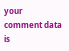your comment data is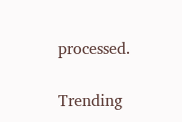processed.

Trending